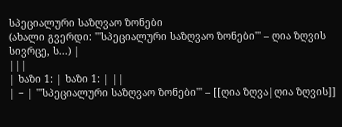სპეციალური საზღვაო ზონები
(ახალი გვერდი: '''სპეციალური საზღვაო ზონები''' – ღია ზღვის სივრცე, ს...) |
|||
| ხაზი 1: | ხაზი 1: | ||
| − | '''სპეციალური საზღვაო ზონები''' – [[ღია ზღვა|ღია ზღვის]]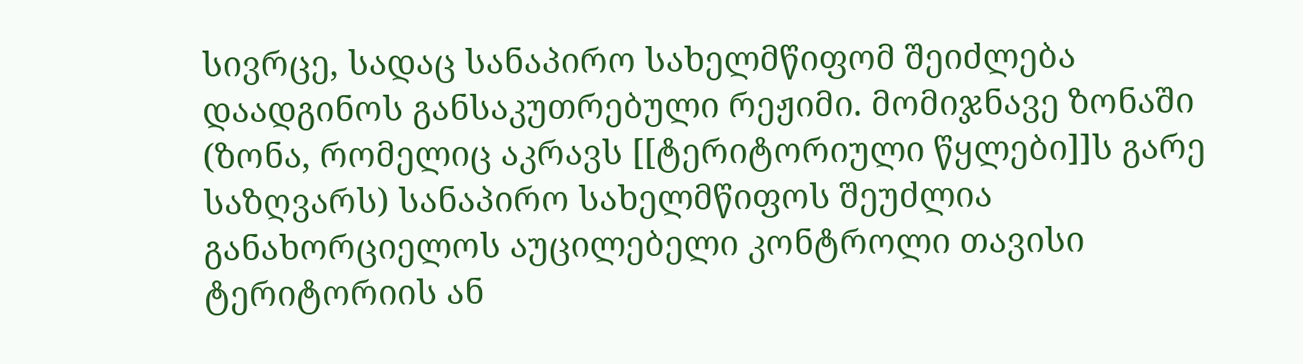სივრცე, სადაც სანაპირო სახელმწიფომ შეიძლება დაადგინოს განსაკუთრებული რეჟიმი. მომიჯნავე ზონაში (ზონა, რომელიც აკრავს [[ტერიტორიული წყლები]]ს გარე საზღვარს) სანაპირო სახელმწიფოს შეუძლია განახორციელოს აუცილებელი კონტროლი თავისი ტერიტორიის ან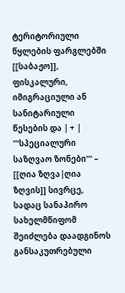ტერიტორიული წყლების ფარგლებში [[საბაჟო]], ფისკალური, იმიგრაციული ან სანიტარიული წესების და | + | '''სპეციალური საზღვაო ზონები''' – [[ღია ზღვა|ღია ზღვის]] სივრცე, სადაც სანაპირო სახელმწიფომ შეიძლება დაადგინოს განსაკუთრებული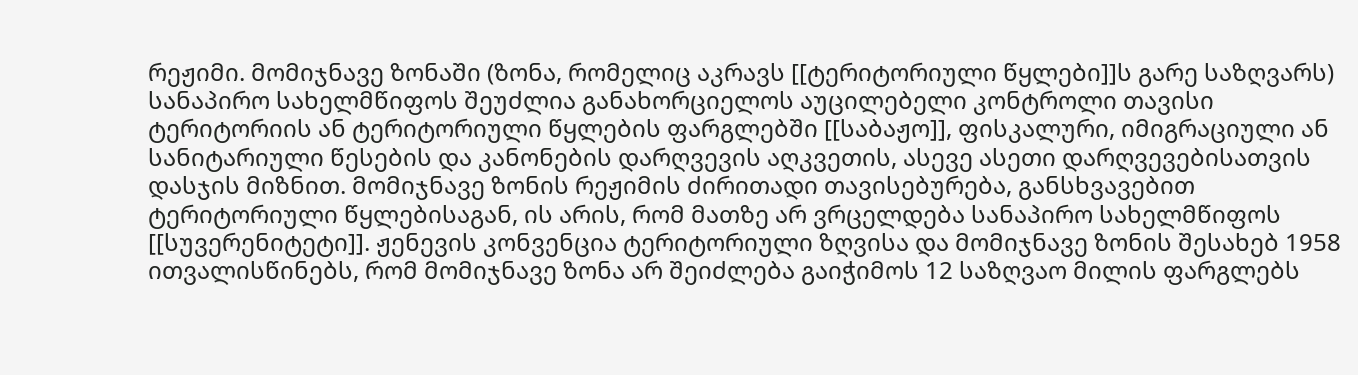რეჟიმი. მომიჯნავე ზონაში (ზონა, რომელიც აკრავს [[ტერიტორიული წყლები]]ს გარე საზღვარს) სანაპირო სახელმწიფოს შეუძლია განახორციელოს აუცილებელი კონტროლი თავისი ტერიტორიის ან ტერიტორიული წყლების ფარგლებში [[საბაჟო]], ფისკალური, იმიგრაციული ან სანიტარიული წესების და კანონების დარღვევის აღკვეთის, ასევე ასეთი დარღვევებისათვის დასჯის მიზნით. მომიჯნავე ზონის რეჟიმის ძირითადი თავისებურება, განსხვავებით ტერიტორიული წყლებისაგან, ის არის, რომ მათზე არ ვრცელდება სანაპირო სახელმწიფოს [[სუვერენიტეტი]]. ჟენევის კონვენცია ტერიტორიული ზღვისა და მომიჯნავე ზონის შესახებ 1958 ითვალისწინებს, რომ მომიჯნავე ზონა არ შეიძლება გაიჭიმოს 12 საზღვაო მილის ფარგლებს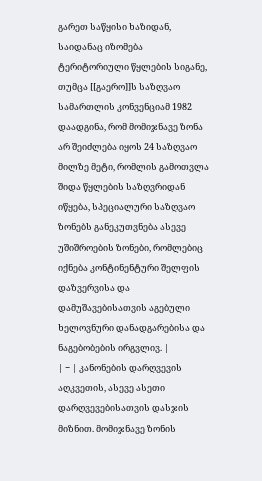გარეთ საწყისი ხაზიდან, საიდანაც იზომება ტერიტორიული წყლების სიგანე, თუმცა [[გაერო]]ს საზღვაო სამართლის კონვენციამ 1982 დაადგინა, რომ მომიჯნავე ზონა არ შეიძლება იყოს 24 საზღვაო მილზე მეტი, რომლის გამოთვლა შიდა წყლების საზღვრიდან იწყება, სპეციალური საზღვაო ზონებს განეკუთვნება ასევე უშიშროების ზონები, რომლებიც იქნება კონტინენტური შელფის დაზვერვისა და დამუშავებისათვის აგებული ხელოვნური დანადგარებისა და ნაგებობების ირგვლივ. |
| − | კანონების დარღვევის აღკვეთის, ასევე ასეთი დარღვევებისათვის დასჯის მიზნით. მომიჯნავე ზონის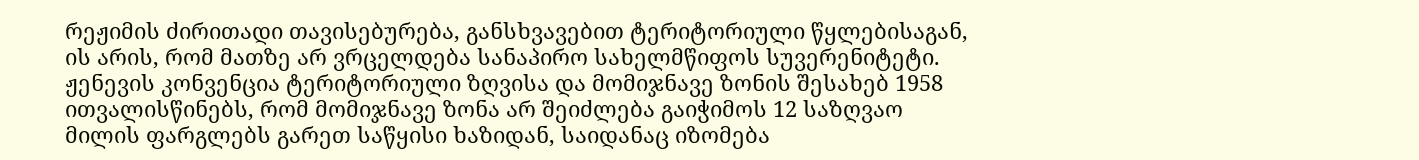რეჟიმის ძირითადი თავისებურება, განსხვავებით ტერიტორიული წყლებისაგან, ის არის, რომ მათზე არ ვრცელდება სანაპირო სახელმწიფოს სუვერენიტეტი. ჟენევის კონვენცია ტერიტორიული ზღვისა და მომიჯნავე ზონის შესახებ 1958 ითვალისწინებს, რომ მომიჯნავე ზონა არ შეიძლება გაიჭიმოს 12 საზღვაო მილის ფარგლებს გარეთ საწყისი ხაზიდან, საიდანაც იზომება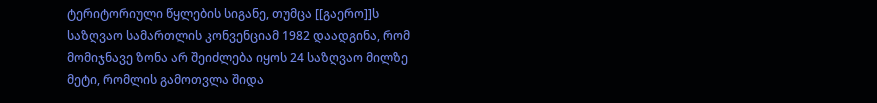ტერიტორიული წყლების სიგანე, თუმცა [[გაერო]]ს საზღვაო სამართლის კონვენციამ 1982 დაადგინა, რომ მომიჯნავე ზონა არ შეიძლება იყოს 24 საზღვაო მილზე მეტი, რომლის გამოთვლა შიდა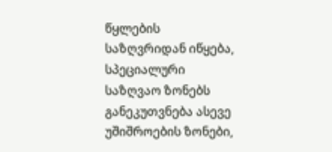წყლების საზღვრიდან იწყება, სპეციალური საზღვაო ზონებს განეკუთვნება ასევე უშიშროების ზონები,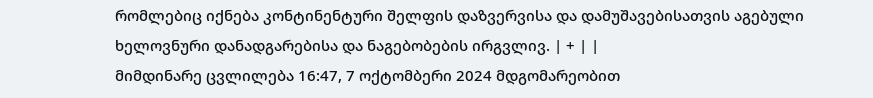რომლებიც იქნება კონტინენტური შელფის დაზვერვისა და დამუშავებისათვის აგებული ხელოვნური დანადგარებისა და ნაგებობების ირგვლივ. | + | |
მიმდინარე ცვლილება 16:47, 7 ოქტომბერი 2024 მდგომარეობით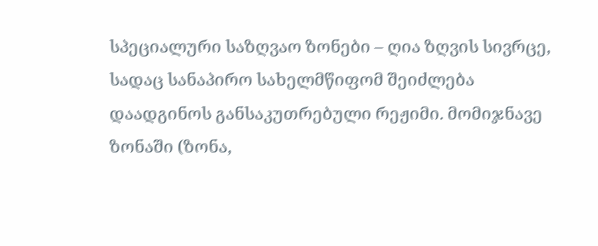სპეციალური საზღვაო ზონები – ღია ზღვის სივრცე, სადაც სანაპირო სახელმწიფომ შეიძლება დაადგინოს განსაკუთრებული რეჟიმი. მომიჯნავე ზონაში (ზონა,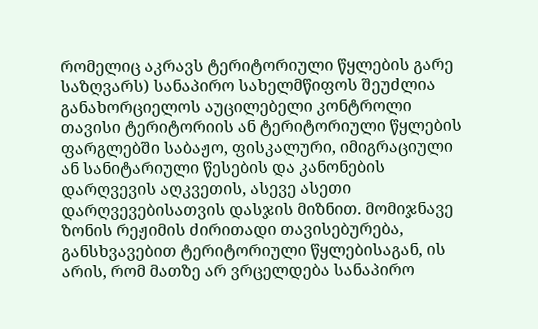რომელიც აკრავს ტერიტორიული წყლების გარე საზღვარს) სანაპირო სახელმწიფოს შეუძლია განახორციელოს აუცილებელი კონტროლი თავისი ტერიტორიის ან ტერიტორიული წყლების ფარგლებში საბაჟო, ფისკალური, იმიგრაციული ან სანიტარიული წესების და კანონების დარღვევის აღკვეთის, ასევე ასეთი დარღვევებისათვის დასჯის მიზნით. მომიჯნავე ზონის რეჟიმის ძირითადი თავისებურება, განსხვავებით ტერიტორიული წყლებისაგან, ის არის, რომ მათზე არ ვრცელდება სანაპირო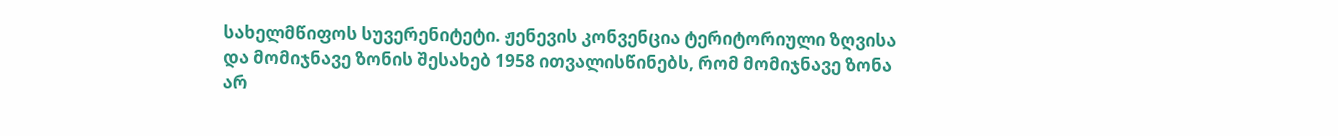სახელმწიფოს სუვერენიტეტი. ჟენევის კონვენცია ტერიტორიული ზღვისა და მომიჯნავე ზონის შესახებ 1958 ითვალისწინებს, რომ მომიჯნავე ზონა არ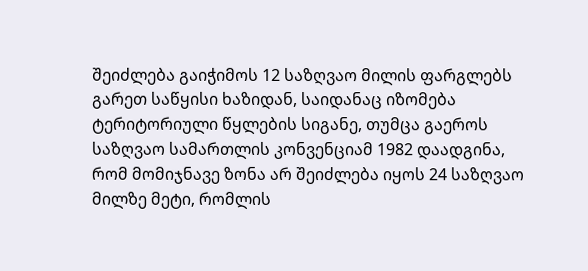შეიძლება გაიჭიმოს 12 საზღვაო მილის ფარგლებს გარეთ საწყისი ხაზიდან, საიდანაც იზომება ტერიტორიული წყლების სიგანე, თუმცა გაეროს საზღვაო სამართლის კონვენციამ 1982 დაადგინა, რომ მომიჯნავე ზონა არ შეიძლება იყოს 24 საზღვაო მილზე მეტი, რომლის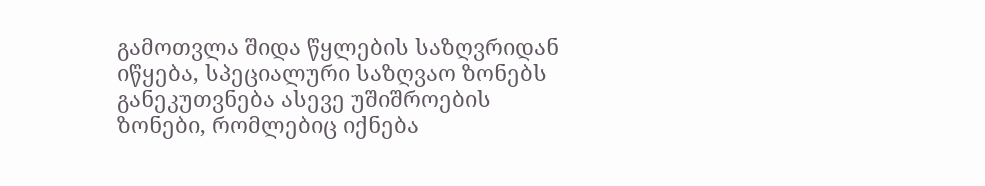გამოთვლა შიდა წყლების საზღვრიდან იწყება, სპეციალური საზღვაო ზონებს განეკუთვნება ასევე უშიშროების ზონები, რომლებიც იქნება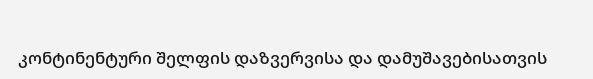კონტინენტური შელფის დაზვერვისა და დამუშავებისათვის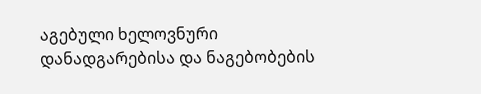აგებული ხელოვნური დანადგარებისა და ნაგებობების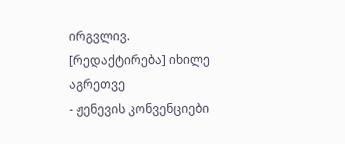ირგვლივ.
[რედაქტირება] იხილე აგრეთვე
- ჟენევის კონვენციები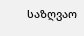საზღვაო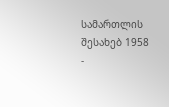სამართლის შესახებ 1958
-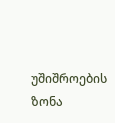უშიშროების ზონა